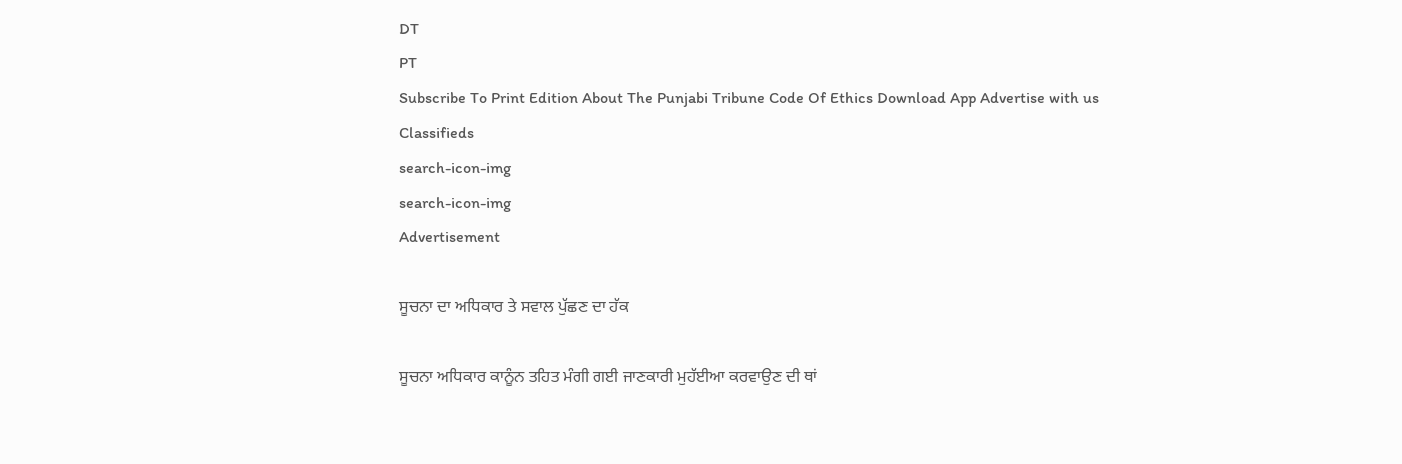DT
PT
Subscribe To Print Edition About The Punjabi Tribune Code Of Ethics Download App Advertise with us Classifieds
search-icon-img
search-icon-img
Advertisement

ਸੂਚਨਾ ਦਾ ਅਧਿਕਾਰ ਤੇ ਸਵਾਲ ਪੁੱਛਣ ਦਾ ਹੱਕ

ਸੂਚਨਾ ਅਧਿਕਾਰ ਕਾਨੂੰਨ ਤਹਿਤ ਮੰਗੀ ਗਈ ਜਾਣਕਾਰੀ ਮੁਹੱਈਆ ਕਰਵਾਉਣ ਦੀ ਥਾਂ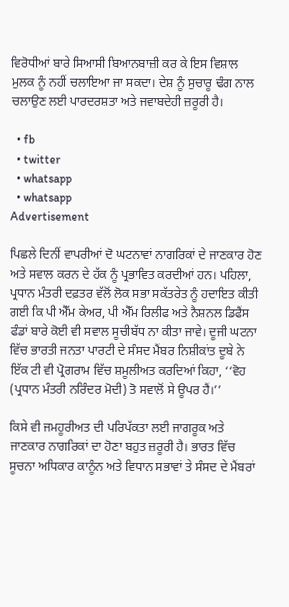ਵਿਰੋਧੀਆਂ ਬਾਰੇ ਸਿਆਸੀ ਬਿਆਨਬਾਜ਼ੀ ਕਰ ਕੇ ਇਸ ਵਿਸ਼ਾਲ ਮੁਲਕ ਨੂੰ ਨਹੀਂ ਚਲਾਇਆ ਜਾ ਸਕਦਾ। ਦੇਸ਼ ਨੂੰ ਸੁਚਾਰੂ ਢੰਗ ਨਾਲ ਚਲਾਉਣ ਲਈ ਪਾਰਦਰਸ਼ਤਾ ਅਤੇ ਜਵਾਬਦੇਹੀ ਜ਼ਰੂਰੀ ਹੈ।

  • fb
  • twitter
  • whatsapp
  • whatsapp
Advertisement

ਪਿਛਲੇ ਦਿਨੀਂ ਵਾਪਰੀਆਂ ਦੋ ਘਟਨਾਵਾਂ ਨਾਗਰਿਕਾਂ ਦੇ ਜਾਣਕਾਰ ਹੋਣ ਅਤੇ ਸਵਾਲ ਕਰਨ ਦੇ ਹੱਕ ਨੂੰ ਪ੍ਰਭਾਵਿਤ ਕਰਦੀਆਂ ਹਨ। ਪਹਿਲਾ, ਪ੍ਰਧਾਨ ਮੰਤਰੀ ਦਫ਼ਤਰ ਵੱਲੋਂ ਲੋਕ ਸਭਾ ਸਕੱਤਰੇਤ ਨੂੰ ਹਦਾਇਤ ਕੀਤੀ ਗਈ ਕਿ ਪੀ ਐੱਮ ਕੇਅਰ, ਪੀ ਐੱਮ ਰਿਲੀਫ ਅਤੇ ਨੈਸ਼ਨਲ ਡਿਫੈਂਸ ਫੰਡਾਂ ਬਾਰੇ ਕੋਈ ਵੀ ਸਵਾਲ ਸੂਚੀਬੱਧ ਨਾ ਕੀਤਾ ਜਾਵੇ। ਦੂਜੀ ਘਟਨਾ ਵਿੱਚ ਭਾਰਤੀ ਜਨਤਾ ਪਾਰਟੀ ਦੇ ਸੰਸਦ ਮੈਂਬਰ ਨਿਸ਼ੀਕਾਂਤ ਦੂਬੇ ਨੇ ਇੱਕ ਟੀ ਵੀ ਪ੍ਰੋਗਰਾਮ ਵਿੱਚ ਸ਼ਮੂਲੀਅਤ ਕਰਦਿਆਂ ਕਿਹਾ, ‘‘ਵੋਹ (ਪ੍ਰਧਾਨ ਮੰਤਰੀ ਨਰਿੰਦਰ ਮੋਦੀ) ਤੋ ਸਵਾਲੋਂ ਸੇ ਊਪਰ ਹੈਂ।’’

ਕਿਸੇ ਵੀ ਜਮਹੂਰੀਅਤ ਦੀ ਪਰਿਪੱਕਤਾ ਲਈ ਜਾਗਰੂਕ ਅਤੇ ਜਾਣਕਾਰ ਨਾਗਰਿਕਾਂ ਦਾ ਹੋਣਾ ਬਹੁਤ ਜ਼ਰੂਰੀ ਹੈ। ਭਾਰਤ ਵਿੱਚ ਸੂਚਨਾ ਅਧਿਕਾਰ ਕਾਨੂੰਨ ਅਤੇ ਵਿਧਾਨ ਸਭਾਵਾਂ ਤੇ ਸੰਸਦ ਦੇ ਮੈਂਬਰਾਂ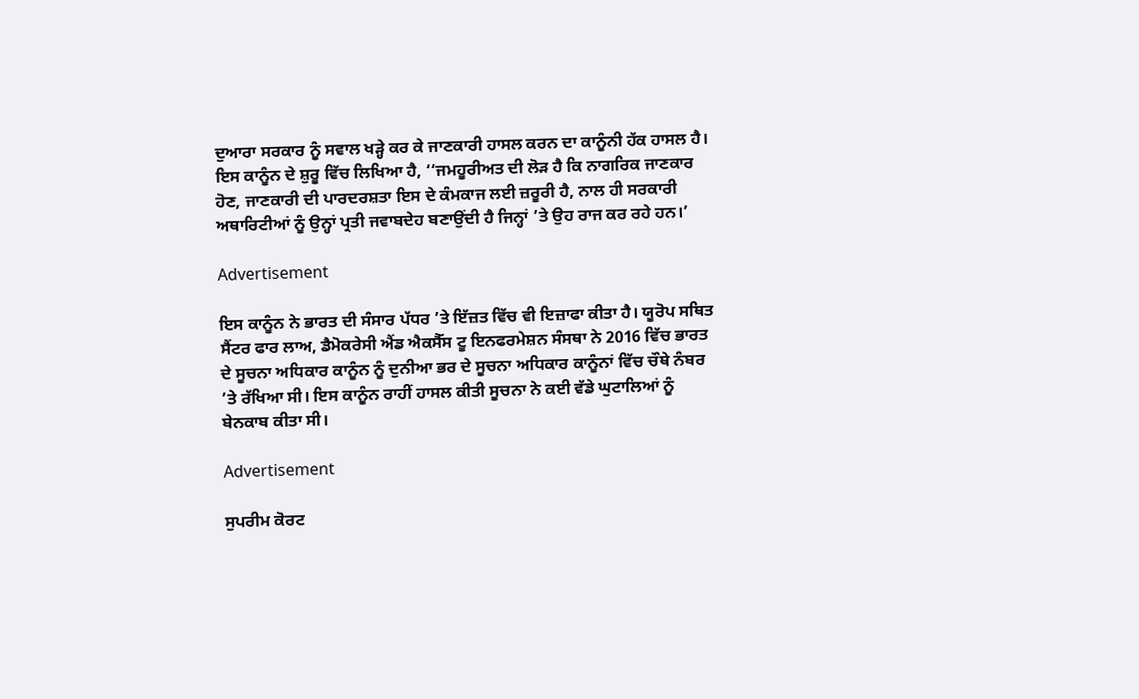ਦੁਆਰਾ ਸਰਕਾਰ ਨੂੰ ਸਵਾਲ ਖੜ੍ਹੇ ਕਰ ਕੇ ਜਾਣਕਾਰੀ ਹਾਸਲ ਕਰਨ ਦਾ ਕਾਨੂੰਨੀ ਹੱਕ ਹਾਸਲ ਹੈ। ਇਸ ਕਾਨੂੰਨ ਦੇ ਸ਼ੁਰੂ ਵਿੱਚ ਲਿਖਿਆ ਹੈ, ‘‘ਜਮਹੂਰੀਅਤ ਦੀ ਲੋੜ ਹੈ ਕਿ ਨਾਗਰਿਕ ਜਾਣਕਾਰ ਹੋਣ, ਜਾਣਕਾਰੀ ਦੀ ਪਾਰਦਰਸ਼ਤਾ ਇਸ ਦੇ ਕੰਮਕਾਜ ਲਈ ਜ਼ਰੂਰੀ ਹੈ, ਨਾਲ ਹੀ ਸਰਕਾਰੀ ਅਥਾਰਿਟੀਆਂ ਨੂੰ ਉਨ੍ਹਾਂ ਪ੍ਰਤੀ ਜਵਾਬਦੇਹ ਬਣਾਉਂਦੀ ਹੈ ਜਿਨ੍ਹਾਂ ’ਤੇ ਉਹ ਰਾਜ ਕਰ ਰਹੇ ਹਨ।’

Advertisement

ਇਸ ਕਾਨੂੰਨ ਨੇ ਭਾਰਤ ਦੀ ਸੰਸਾਰ ਪੱਧਰ ’ਤੇ ਇੱਜ਼ਤ ਵਿੱਚ ਵੀ ਇਜ਼ਾਫਾ ਕੀਤਾ ਹੈ। ਯੂਰੋਪ ਸਥਿਤ ਸੈਂਟਰ ਫਾਰ ਲਾਅ, ਡੈਮੋਕਰੇਸੀ ਐਂਡ ਐਕਸੈੱਸ ਟੂ ਇਨਫਰਮੇਸ਼ਨ ਸੰਸਥਾ ਨੇ 2016 ਵਿੱਚ ਭਾਰਤ ਦੇ ਸੂਚਨਾ ਅਧਿਕਾਰ ਕਾਨੂੰਨ ਨੂੰ ਦੁਨੀਆ ਭਰ ਦੇ ਸੂਚਨਾ ਅਧਿਕਾਰ ਕਾਨੂੰਨਾਂ ਵਿੱਚ ਚੌਥੇ ਨੰਬਰ ’ਤੇ ਰੱਖਿਆ ਸੀ। ਇਸ ਕਾਨੂੰਨ ਰਾਹੀਂ ਹਾਸਲ ਕੀਤੀ ਸੂਚਨਾ ਨੇ ਕਈ ਵੱਡੇ ਘੁਟਾਲਿਆਂ ਨੂੰ ਬੇਨਕਾਬ ਕੀਤਾ ਸੀ।

Advertisement

ਸੁਪਰੀਮ ਕੋਰਟ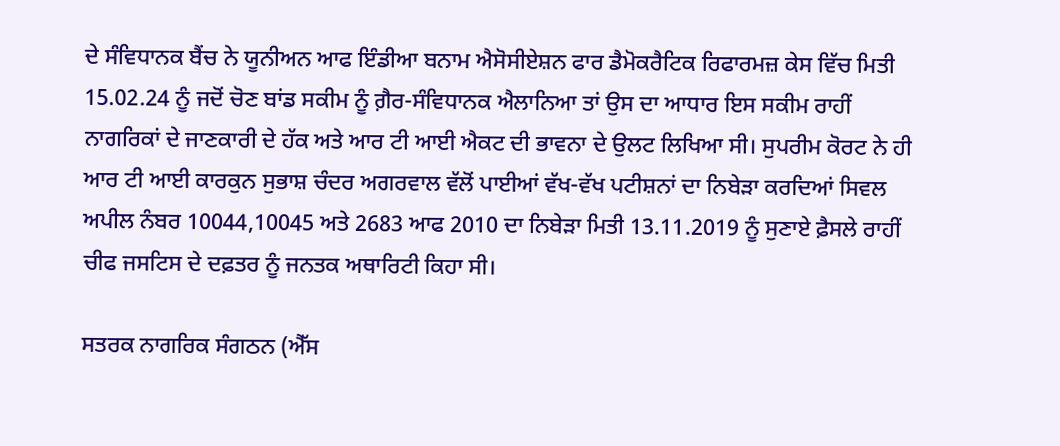ਦੇ ਸੰਵਿਧਾਨਕ ਬੈਂਚ ਨੇ ਯੂਨੀਅਨ ਆਫ ਇੰਡੀਆ ਬਨਾਮ ਐਸੋਸੀਏਸ਼ਨ ਫਾਰ ਡੈਮੋਕਰੈਟਿਕ ਰਿਫਾਰਮਜ਼ ਕੇਸ ਵਿੱਚ ਮਿਤੀ 15.02.24 ਨੂੰ ਜਦੋਂ ਚੋਣ ਬਾਂਡ ਸਕੀਮ ਨੂੰ ਗ਼ੈਰ-ਸੰਵਿਧਾਨਕ ਐਲਾਨਿਆ ਤਾਂ ਉਸ ਦਾ ਆਧਾਰ ਇਸ ਸਕੀਮ ਰਾਹੀਂ ਨਾਗਰਿਕਾਂ ਦੇ ਜਾਣਕਾਰੀ ਦੇ ਹੱਕ ਅਤੇ ਆਰ ਟੀ ਆਈ ਐਕਟ ਦੀ ਭਾਵਨਾ ਦੇ ਉਲਟ ਲਿਖਿਆ ਸੀ। ਸੁਪਰੀਮ ਕੋਰਟ ਨੇ ਹੀ ਆਰ ਟੀ ਆਈ ਕਾਰਕੁਨ ਸੁਭਾਸ਼ ਚੰਦਰ ਅਗਰਵਾਲ ਵੱਲੋਂ ਪਾਈਆਂ ਵੱਖ-ਵੱਖ ਪਟੀਸ਼ਨਾਂ ਦਾ ਨਿਬੇੜਾ ਕਰਦਿਆਂ ਸਿਵਲ ਅਪੀਲ ਨੰਬਰ 10044,10045 ਅਤੇ 2683 ਆਫ 2010 ਦਾ ਨਿਬੇੜਾ ਮਿਤੀ 13.11.2019 ਨੂੰ ਸੁਣਾਏ ਫ਼ੈਸਲੇ ਰਾਹੀਂ ਚੀਫ ਜਸਟਿਸ ਦੇ ਦਫ਼ਤਰ ਨੂੰ ਜਨਤਕ ਅਥਾਰਿਟੀ ਕਿਹਾ ਸੀ।

ਸਤਰਕ ਨਾਗਰਿਕ ਸੰਗਠਨ (ਐੱਸ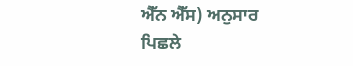ਐੱਨ ਐੱਸ) ਅਨੁਸਾਰ ਪਿਛਲੇ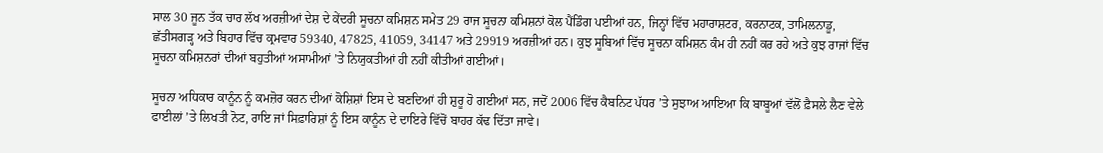ਸਾਲ 30 ਜੂਨ ਤੱਕ ਚਾਰ ਲੱਖ ਅਰਜ਼ੀਆਂ ਦੇਸ਼ ਦੇ ਕੇਂਦਰੀ ਸੂਚਨਾ ਕਮਿਸ਼ਨ ਸਮੇਤ 29 ਰਾਜ ਸੂਚਨਾ ਕਮਿਸ਼ਨਾਂ ਕੋਲ ਪੈਂਡਿੰਗ ਪਈਆਂ ਹਨ, ਜਿਨ੍ਹਾਂ ਵਿੱਚ ਮਹਾਰਾਸ਼ਟਰ, ਕਰਨਾਟਕ, ਤਾਮਿਲਨਾਡੂ, ਛੱਤੀਸਗੜ੍ਹ ਅਤੇ ਬਿਹਾਰ ਵਿੱਚ ਕ੍ਰਮਵਾਰ 59340, 47825, 41059, 34147 ਅਤੇ 29919 ਅਰਜ਼ੀਆਂ ਹਨ। ਕੁਝ ਸੂਬਿਆਂ ਵਿੱਚ ਸੂਚਨਾ ਕਮਿਸ਼ਨ ਕੰਮ ਹੀ ਨਹੀਂ ਕਰ ਰਹੇ ਅਤੇ ਕੁਝ ਰਾਜਾਂ ਵਿੱਚ ਸੂਚਨਾ ਕਮਿਸ਼ਨਰਾਂ ਦੀਆਂ ਬਹੁਤੀਆਂ ਅਸਾਮੀਆਂ ’ਤੇ ਨਿਯੁਕਤੀਆਂ ਹੀ ਨਹੀਂ ਕੀਤੀਆਂ ਗਈਆਂ।

ਸੂਚਨਾ ਅਧਿਕਾਰ ਕਾਨੂੰਨ ਨੂੰ ਕਮਜ਼ੋਰ ਕਰਨ ਦੀਆਂ ਕੋਸ਼ਿਸ਼ਾਂ ਇਸ ਦੇ ਬਣਦਿਆਂ ਹੀ ਸ਼ੁਰੂ ਹੋ ਗਈਆਂ ਸਨ, ਜਦੋਂ 2006 ਵਿੱਚ ਕੈਬਨਿਟ ਪੱਧਰ ’ਤੇ ਸੁਝਾਅ ਆਇਆ ਕਿ ਬਾਬੂਆਂ ਵੱਲੋਂ ਫ਼ੈਸਲੇ ਲੈਣ ਵੇਲੇ ਫਾਈਲਾਂ ’ਤੇ ਲਿਖਤੀ ਨੋਟ, ਰਾਇ ਜਾਂ ਸਿਫ਼ਾਰਿਸ਼ਾਂ ਨੂੰ ਇਸ ਕਾਨੂੰਨ ਦੇ ਦਾਇਰੇ ਵਿੱਚੋਂ ਬਾਹਰ ਕੱਢ ਦਿੱਤਾ ਜਾਵੇ।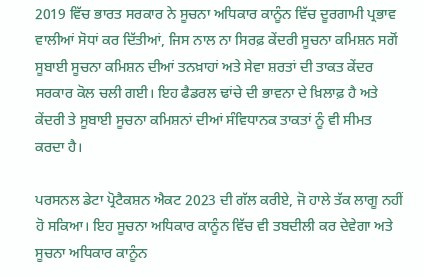2019 ਵਿੱਚ ਭਾਰਤ ਸਰਕਾਰ ਨੇ ਸੂਚਨਾ ਅਧਿਕਾਰ ਕਾਨੂੰਨ ਵਿੱਚ ਦੂਰਗਾਮੀ ਪ੍ਰਭਾਵ ਵਾਲੀਆਂ ਸੋਧਾਂ ਕਰ ਦਿੱਤੀਆਂ, ਜਿਸ ਨਾਲ ਨਾ ਸਿਰਫ਼ ਕੇਂਦਰੀ ਸੂਚਨਾ ਕਮਿਸ਼ਨ ਸਗੋਂ ਸੂਬਾਈ ਸੂਚਨਾ ਕਮਿਸ਼ਨ ਦੀਆਂ ਤਨਖ਼ਾਹਾਂ ਅਤੇ ਸੇਵਾ ਸ਼ਰਤਾਂ ਦੀ ਤਾਕਤ ਕੇਂਦਰ ਸਰਕਾਰ ਕੋਲ ਚਲੀ ਗਈ। ਇਹ ਫੈਡਰਲ ਢਾਂਚੇ ਦੀ ਭਾਵਨਾ ਦੇ ਖ਼ਿਲਾਫ਼ ਹੈ ਅਤੇ ਕੇਂਦਰੀ ਤੇ ਸੂਬਾਈ ਸੂਚਨਾ ਕਮਿਸ਼ਨਾਂ ਦੀਆਂ ਸੰਵਿਧਾਨਕ ਤਾਕਤਾਂ ਨੂੰ ਵੀ ਸੀਮਤ ਕਰਦਾ ਹੈ।

ਪਰਸਨਲ ਡੇਟਾ ਪ੍ਰੋਟੈਕਸ਼ਨ ਐਕਟ 2023 ਦੀ ਗੱਲ ਕਰੀਏ, ਜੋ ਹਾਲੇ ਤੱਕ ਲਾਗੂ ਨਹੀਂ ਹੋ ਸਕਿਆ। ਇਹ ਸੂਚਨਾ ਅਧਿਕਾਰ ਕਾਨੂੰਨ ਵਿੱਚ ਵੀ ਤਬਦੀਲੀ ਕਰ ਦੇਵੇਗਾ ਅਤੇ ਸੂਚਨਾ ਅਧਿਕਾਰ ਕਾਨੂੰਨ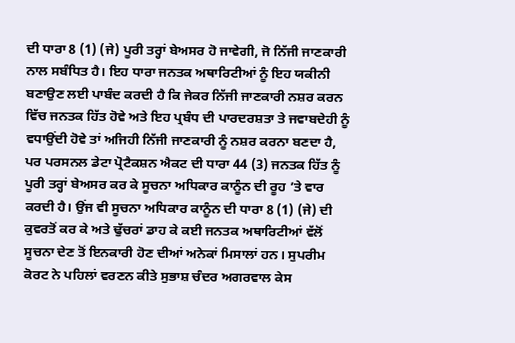ਦੀ ਧਾਰਾ 8 (1) (ਜੇ) ਪੂਰੀ ਤਰ੍ਹਾਂ ਬੇਅਸਰ ਹੋ ਜਾਵੇਗੀ, ਜੋ ਨਿੱਜੀ ਜਾਣਕਾਰੀ ਨਾਲ ਸਬੰਧਿਤ ਹੈ। ਇਹ ਧਾਰਾ ਜਨਤਕ ਅਥਾਰਿਟੀਆਂ ਨੂੰ ਇਹ ਯਕੀਨੀ ਬਣਾਉਣ ਲਈ ਪਾਬੰਦ ਕਰਦੀ ਹੈ ਕਿ ਜੇਕਰ ਨਿੱਜੀ ਜਾਣਕਾਰੀ ਨਸ਼ਰ ਕਰਨ ਵਿੱਚ ਜਨਤਕ ਹਿੱਤ ਹੋਵੇ ਅਤੇ ਇਹ ਪ੍ਰਬੰਧ ਦੀ ਪਾਰਦਰਸ਼ਤਾ ਤੇ ਜਵਾਬਦੇਹੀ ਨੂੰ ਵਧਾਉਂਦੀ ਹੋਵੇ ਤਾਂ ਅਜਿਹੀ ਨਿੱਜੀ ਜਾਣਕਾਰੀ ਨੂੰ ਨਸ਼ਰ ਕਰਨਾ ਬਣਦਾ ਹੈ, ਪਰ ਪਰਸਨਲ ਡੇਟਾ ਪ੍ਰੋਟੈਕਸ਼ਨ ਐਕਟ ਦੀ ਧਾਰਾ 44 (3) ਜਨਤਕ ਹਿੱਤ ਨੂੰ ਪੂਰੀ ਤਰ੍ਹਾਂ ਬੇਅਸਰ ਕਰ ਕੇ ਸੂਚਨਾ ਅਧਿਕਾਰ ਕਾਨੂੰਨ ਦੀ ਰੂਹ ’ਤੇ ਵਾਰ ਕਰਦੀ ਹੈ। ਉਂਜ ਵੀ ਸੂਚਨਾ ਅਧਿਕਾਰ ਕਾਨੂੰਨ ਦੀ ਧਾਰਾ 8 (1) (ਜੇ) ਦੀ ਕੁਵਰਤੋਂ ਕਰ ਕੇ ਅਤੇ ਢੁੱਚਰਾਂ ਡਾਹ ਕੇ ਕਈ ਜਨਤਕ ਅਥਾਰਿਟੀਆਂ ਵੱਲੋਂ ਸੂਚਨਾ ਦੇਣ ਤੋਂ ਇਨਕਾਰੀ ਹੋਣ ਦੀਆਂ ਅਨੇਕਾਂ ਮਿਸਾਲਾਂ ਹਨ। ਸੁਪਰੀਮ ਕੋਰਟ ਨੇ ਪਹਿਲਾਂ ਵਰਣਨ ਕੀਤੇ ਸੁਭਾਸ਼ ਚੰਦਰ ਅਗਰਵਾਲ ਕੇਸ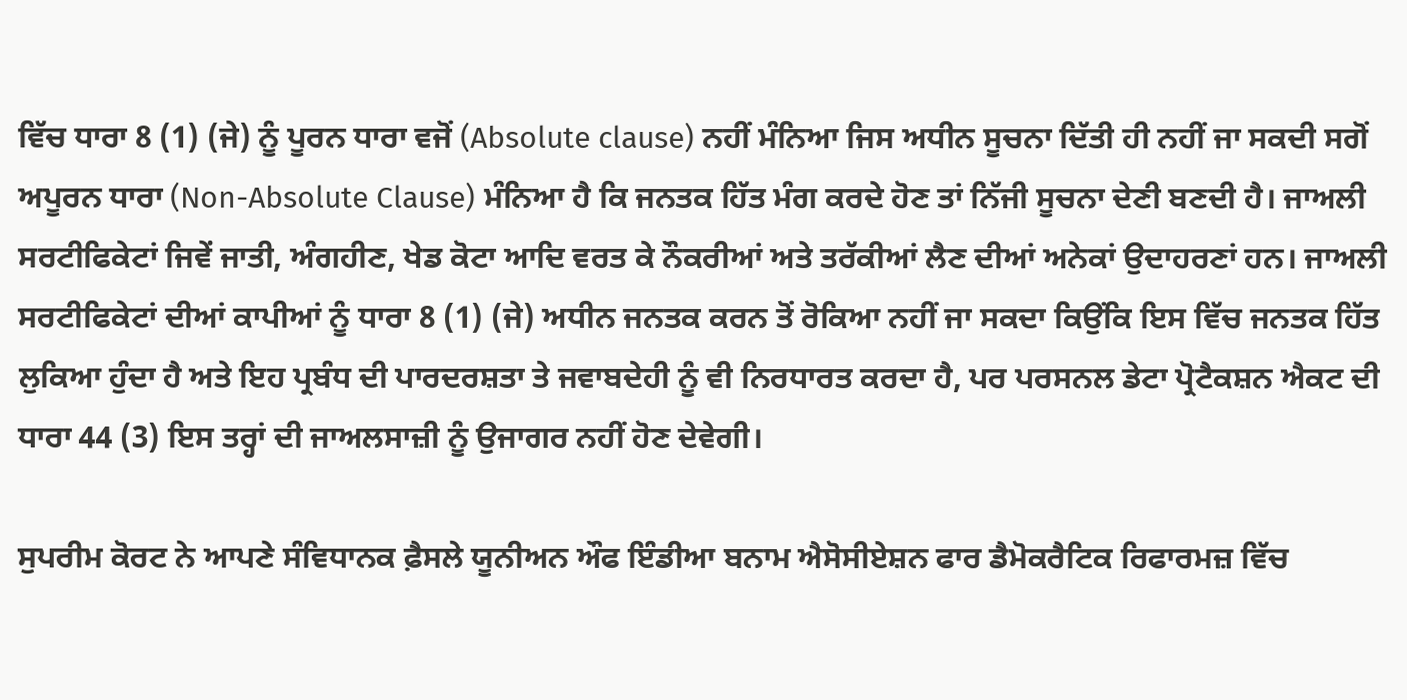ਵਿੱਚ ਧਾਰਾ 8 (1) (ਜੇ) ਨੂੰ ਪੂਰਨ ਧਾਰਾ ਵਜੋਂ (Absolute clause) ਨਹੀਂ ਮੰਨਿਆ ਜਿਸ ਅਧੀਨ ਸੂਚਨਾ ਦਿੱਤੀ ਹੀ ਨਹੀਂ ਜਾ ਸਕਦੀ ਸਗੋਂ ਅਪੂਰਨ ਧਾਰਾ (Non-Absolute Clause) ਮੰਨਿਆ ਹੈ ਕਿ ਜਨਤਕ ਹਿੱਤ ਮੰਗ ਕਰਦੇ ਹੋਣ ਤਾਂ ਨਿੱਜੀ ਸੂਚਨਾ ਦੇਣੀ ਬਣਦੀ ਹੈ। ਜਾਅਲੀ ਸਰਟੀਫਿਕੇਟਾਂ ਜਿਵੇਂ ਜਾਤੀ, ਅੰਗਹੀਣ, ਖੇਡ ਕੋਟਾ ਆਦਿ ਵਰਤ ਕੇ ਨੌਕਰੀਆਂ ਅਤੇ ਤਰੱਕੀਆਂ ਲੈਣ ਦੀਆਂ ਅਨੇਕਾਂ ਉਦਾਹਰਣਾਂ ਹਨ। ਜਾਅਲੀ ਸਰਟੀਫਿਕੇਟਾਂ ਦੀਆਂ ਕਾਪੀਆਂ ਨੂੰ ਧਾਰਾ 8 (1) (ਜੇ) ਅਧੀਨ ਜਨਤਕ ਕਰਨ ਤੋਂ ਰੋਕਿਆ ਨਹੀਂ ਜਾ ਸਕਦਾ ਕਿਉਂਕਿ ਇਸ ਵਿੱਚ ਜਨਤਕ ਹਿੱਤ ਲੁਕਿਆ ਹੁੰਦਾ ਹੈ ਅਤੇ ਇਹ ਪ੍ਰਬੰਧ ਦੀ ਪਾਰਦਰਸ਼ਤਾ ਤੇ ਜਵਾਬਦੇਹੀ ਨੂੰ ਵੀ ਨਿਰਧਾਰਤ ਕਰਦਾ ਹੈ, ਪਰ ਪਰਸਨਲ ਡੇਟਾ ਪ੍ਰੋਟੈਕਸ਼ਨ ਐਕਟ ਦੀ ਧਾਰਾ 44 (3) ਇਸ ਤਰ੍ਹਾਂ ਦੀ ਜਾਅਲਸਾਜ਼ੀ ਨੂੰ ਉਜਾਗਰ ਨਹੀਂ ਹੋਣ ਦੇਵੇਗੀ।

ਸੁਪਰੀਮ ਕੋਰਟ ਨੇ ਆਪਣੇ ਸੰਵਿਧਾਨਕ ਫ਼ੈਸਲੇ ਯੂਨੀਅਨ ਔਫ ਇੰਡੀਆ ਬਨਾਮ ਐਸੋਸੀਏਸ਼ਨ ਫਾਰ ਡੈਮੋਕਰੈਟਿਕ ਰਿਫਾਰਮਜ਼ ਵਿੱਚ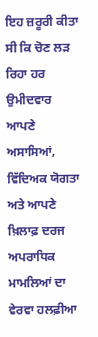ਇਹ ਜ਼ਰੂਰੀ ਕੀਤਾ ਸੀ ਕਿ ਚੋਣ ਲੜ ਰਿਹਾ ਹਰ ਉਮੀਦਵਾਰ ਆਪਣੇ ਅਸਾਸਿਆਂ, ਵਿੱਦਿਅਕ ਯੋਗਤਾ ਅਤੇ ਆਪਣੇ ਖ਼ਿਲਾਫ਼ ਦਰਜ ਅਪਰਾਧਿਕ ਮਾਮਲਿਆਂ ਦਾ ਵੇਰਵਾ ਹਲਫ਼ੀਆ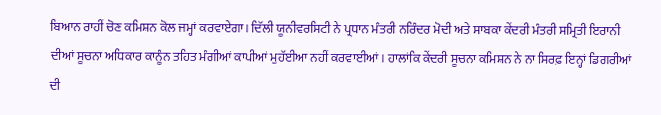ਬਿਆਨ ਰਾਹੀਂ ਚੋਣ ਕਮਿਸ਼ਨ ਕੋਲ ਜਮ੍ਹਾਂ ਕਰਵਾਏਗਾ। ਦਿੱਲੀ ਯੂਨੀਵਰਸਿਟੀ ਨੇ ਪ੍ਰਧਾਨ ਮੰਤਰੀ ਨਰਿੰਦਰ ਮੋਦੀ ਅਤੇ ਸਾਬਕਾ ਕੇਂਦਰੀ ਮੰਤਰੀ ਸਮ੍ਰਿਤੀ ਇਰਾਨੀ ਦੀਆਂ ਸੂਚਨਾ ਅਧਿਕਾਰ ਕਾਨੂੰਨ ਤਹਿਤ ਮੰਗੀਆਂ ਕਾਪੀਆਂ ਮੁਹੱਈਆ ਨਹੀਂ ਕਰਵਾਈਆਂ। ਹਾਲਾਂਕਿ ਕੇਂਦਰੀ ਸੂਚਨਾ ਕਮਿਸ਼ਨ ਨੇ ਨਾ ਸਿਰਫ਼ ਇਨ੍ਹਾਂ ਡਿਗਰੀਆਂ ਦੀ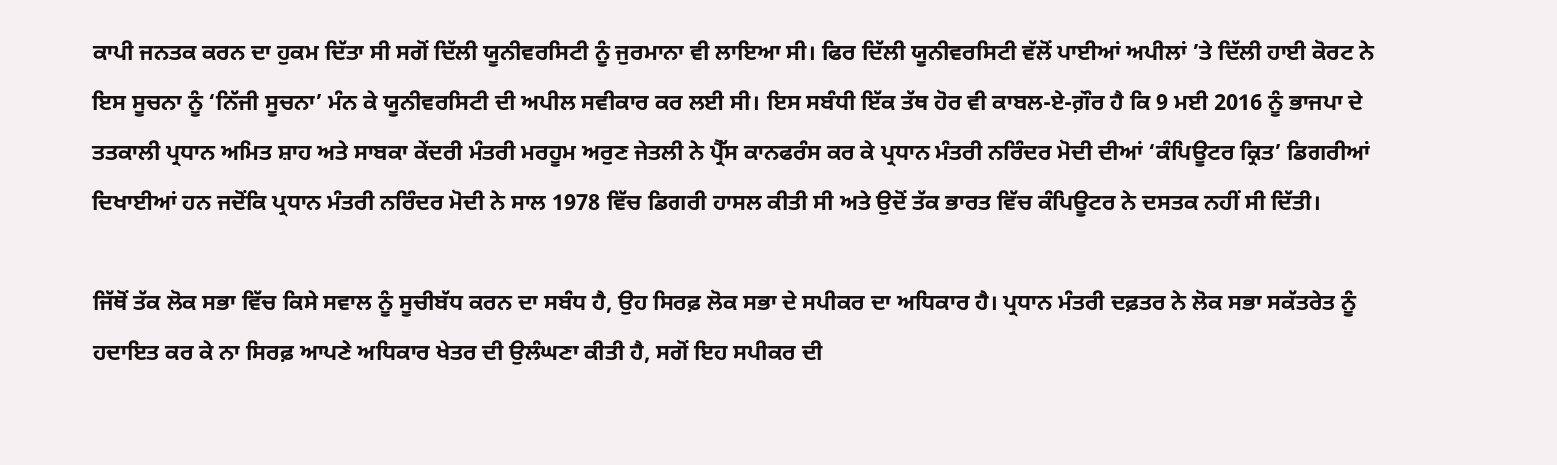ਕਾਪੀ ਜਨਤਕ ਕਰਨ ਦਾ ਹੁਕਮ ਦਿੱਤਾ ਸੀ ਸਗੋਂ ਦਿੱਲੀ ਯੂਨੀਵਰਸਿਟੀ ਨੂੰ ਜੁਰਮਾਨਾ ਵੀ ਲਾਇਆ ਸੀ। ਫਿਰ ਦਿੱਲੀ ਯੂਨੀਵਰਸਿਟੀ ਵੱਲੋਂ ਪਾਈਆਂ ਅਪੀਲਾਂ ’ਤੇ ਦਿੱਲੀ ਹਾਈ ਕੋਰਟ ਨੇ ਇਸ ਸੂਚਨਾ ਨੂੰ ‘ਨਿੱਜੀ ਸੂਚਨਾ’ ਮੰਨ ਕੇ ਯੂਨੀਵਰਸਿਟੀ ਦੀ ਅਪੀਲ ਸਵੀਕਾਰ ਕਰ ਲਈ ਸੀ। ਇਸ ਸਬੰਧੀ ਇੱਕ ਤੱਥ ਹੋਰ ਵੀ ਕਾਬਲ-ਏ-ਗ਼ੌਰ ਹੈ ਕਿ 9 ਮਈ 2016 ਨੂੰ ਭਾਜਪਾ ਦੇ ਤਤਕਾਲੀ ਪ੍ਰਧਾਨ ਅਮਿਤ ਸ਼ਾਹ ਅਤੇ ਸਾਬਕਾ ਕੇਂਦਰੀ ਮੰਤਰੀ ਮਰਹੂਮ ਅਰੁਣ ਜੇਤਲੀ ਨੇ ਪ੍ਰੈੱਸ ਕਾਨਫਰੰਸ ਕਰ ਕੇ ਪ੍ਰਧਾਨ ਮੰਤਰੀ ਨਰਿੰਦਰ ਮੋਦੀ ਦੀਆਂ ‘ਕੰਪਿਊਟਰ ਕ੍ਰਿਤ’ ਡਿਗਰੀਆਂ ਦਿਖਾਈਆਂ ਹਨ ਜਦੋਂਕਿ ਪ੍ਰਧਾਨ ਮੰਤਰੀ ਨਰਿੰਦਰ ਮੋਦੀ ਨੇ ਸਾਲ 1978 ਵਿੱਚ ਡਿਗਰੀ ਹਾਸਲ ਕੀਤੀ ਸੀ ਅਤੇ ਉਦੋਂ ਤੱਕ ਭਾਰਤ ਵਿੱਚ ਕੰਪਿਊਟਰ ਨੇ ਦਸਤਕ ਨਹੀਂ ਸੀ ਦਿੱਤੀ।

ਜਿੱਥੋਂ ਤੱਕ ਲੋਕ ਸਭਾ ਵਿੱਚ ਕਿਸੇ ਸਵਾਲ ਨੂੰ ਸੂਚੀਬੱਧ ਕਰਨ ਦਾ ਸਬੰਧ ਹੈ, ਉਹ ਸਿਰਫ਼ ਲੋਕ ਸਭਾ ਦੇ ਸਪੀਕਰ ਦਾ ਅਧਿਕਾਰ ਹੈ। ਪ੍ਰਧਾਨ ਮੰਤਰੀ ਦਫ਼ਤਰ ਨੇ ਲੋਕ ਸਭਾ ਸਕੱਤਰੇਤ ਨੂੰ ਹਦਾਇਤ ਕਰ ਕੇ ਨਾ ਸਿਰਫ਼ ਆਪਣੇ ਅਧਿਕਾਰ ਖੇਤਰ ਦੀ ਉਲੰਘਣਾ ਕੀਤੀ ਹੈ, ਸਗੋਂ ਇਹ ਸਪੀਕਰ ਦੀ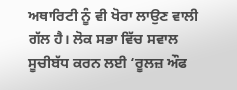ਅਥਾਰਿਟੀ ਨੂੰ ਵੀ ਖੋਰਾ ਲਾਉਣ ਵਾਲੀ ਗੱਲ ਹੈ। ਲੋਕ ਸਭਾ ਵਿੱਚ ਸਵਾਲ ਸੂਚੀਬੱਧ ਕਰਨ ਲਈ ‘ਰੂਲਜ਼ ਔਫ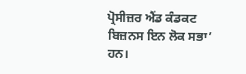ਪ੍ਰੋਸੀਜ਼ਰ ਐਂਡ ਕੰਡਕਟ ਬਿਜ਼ਨਸ ਇਨ ਲੋਕ ਸਭਾ’ ਹਨ।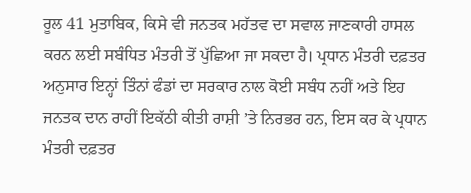ਰੂਲ 41 ਮੁਤਾਬਿਕ, ਕਿਸੇ ਵੀ ਜਨਤਕ ਮਹੱਤਵ ਦਾ ਸਵਾਲ ਜਾਣਕਾਰੀ ਹਾਸਲ ਕਰਨ ਲਈ ਸਬੰਧਿਤ ਮੰਤਰੀ ਤੋਂ ਪੁੱਛਿਆ ਜਾ ਸਕਦਾ ਹੈ। ਪ੍ਰਧਾਨ ਮੰਤਰੀ ਦਫ਼ਤਰ ਅਨੁਸਾਰ ਇਨ੍ਹਾਂ ਤਿੰਨਾਂ ਫੰਡਾਂ ਦਾ ਸਰਕਾਰ ਨਾਲ ਕੋਈ ਸਬੰਧ ਨਹੀਂ ਅਤੇ ਇਹ ਜਨਤਕ ਦਾਨ ਰਾਹੀਂ ਇਕੱਠੀ ਕੀਤੀ ਰਾਸ਼ੀ ’ਤੇ ਨਿਰਭਰ ਹਨ, ਇਸ ਕਰ ਕੇ ਪ੍ਰਧਾਨ ਮੰਤਰੀ ਦਫ਼ਤਰ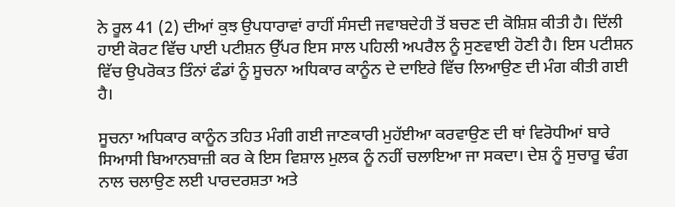ਨੇ ਰੂਲ 41 (2) ਦੀਆਂ ਕੁਝ ਉਪਧਾਰਾਵਾਂ ਰਾਹੀਂ ਸੰਸਦੀ ਜਵਾਬਦੇਹੀ ਤੋਂ ਬਚਣ ਦੀ ਕੋਸ਼ਿਸ਼ ਕੀਤੀ ਹੈ। ਦਿੱਲੀ ਹਾਈ ਕੋਰਟ ਵਿੱਚ ਪਾਈ ਪਟੀਸ਼ਨ ਉੱਪਰ ਇਸ ਸਾਲ ਪਹਿਲੀ ਅਪਰੈਲ ਨੂੰ ਸੁਣਵਾਈ ਹੋਣੀ ਹੈ। ਇਸ ਪਟੀਸ਼ਨ ਵਿੱਚ ਉਪਰੋਕਤ ਤਿੰਨਾਂ ਫੰਡਾਂ ਨੂੰ ਸੂਚਨਾ ਅਧਿਕਾਰ ਕਾਨੂੰਨ ਦੇ ਦਾਇਰੇ ਵਿੱਚ ਲਿਆਉਣ ਦੀ ਮੰਗ ਕੀਤੀ ਗਈ ਹੈ।

ਸੂਚਨਾ ਅਧਿਕਾਰ ਕਾਨੂੰਨ ਤਹਿਤ ਮੰਗੀ ਗਈ ਜਾਣਕਾਰੀ ਮੁਹੱਈਆ ਕਰਵਾਉਣ ਦੀ ਥਾਂ ਵਿਰੋਧੀਆਂ ਬਾਰੇ ਸਿਆਸੀ ਬਿਆਨਬਾਜ਼ੀ ਕਰ ਕੇ ਇਸ ਵਿਸ਼ਾਲ ਮੁਲਕ ਨੂੰ ਨਹੀਂ ਚਲਾਇਆ ਜਾ ਸਕਦਾ। ਦੇਸ਼ ਨੂੰ ਸੁਚਾਰੂ ਢੰਗ ਨਾਲ ਚਲਾਉਣ ਲਈ ਪਾਰਦਰਸ਼ਤਾ ਅਤੇ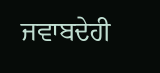ਜਵਾਬਦੇਹੀ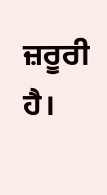ਜ਼ਰੂਰੀ ਹੈ।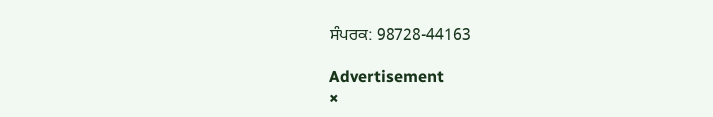ਸੰਪਰਕ: 98728-44163

Advertisement
×